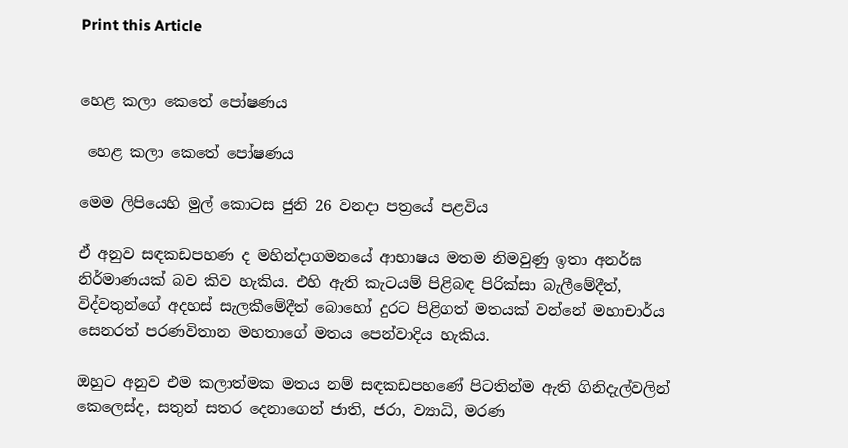Print this Article


හෙළ කලා කෙතේ පෝෂණය

 හෙළ කලා කෙතේ පෝෂණය

මෙම ලිපියෙහි මුල් කොටස ජුනි 26 වනදා පත්‍රයේ පළවිය

ඒ අනුව සඳකඩපහණ ද මහින්දාගමනයේ ආභාෂය මතම නිමවුණු ඉතා අනර්ඝ නිර්මාණයක් බව කිව හැකිය. එහි ඇති කැටයම් පිළිබඳ පිරික්සා බැලීමේදීත්, විද්වතුන්ගේ අදහස් සැලකීමේදීත් බොහෝ දුරට පිළිගත් මතයක් වන්නේ මහාචාර්ය සෙනරත් පරණවිතාන මහතාගේ මතය පෙන්වාදිය හැකිය.

ඔහුට අනුව එම කලාත්මක මතය නම් සඳකඩපහණේ පිටතින්ම ඇති ගිනිදැල්වලින් කෙලෙස්ද, සතුන් සතර දෙනාගෙන් ජාති, ජරා, ව්‍යාධි, මරණ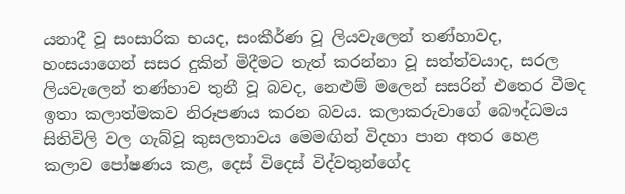යනාදී වූ සංසාරික භයද, සංකීර්ණ වූ ලියවැලෙන් තණ්හාවද, හංසයාගෙන් සසර දුකින් මිදීමට තැත් කරන්නා වූ සත්ත්වයාද, සරල ලියවැලෙන් තණ්හාව තුනී වූ බවද, නෙළුම් මලෙන් සසරින් එතෙර වීමද ඉතා කලාත්මකව නිරූපණය කරන බවය. කලාකරුවාගේ බෞද්ධමය සිතිවිලි වල ගැබ්වූ කුසලතාවය මෙමඟින් විදහා පාන අතර හෙළ කලාව පෝෂණය කළ, දෙස් විදෙස් විද්වතුන්ගේද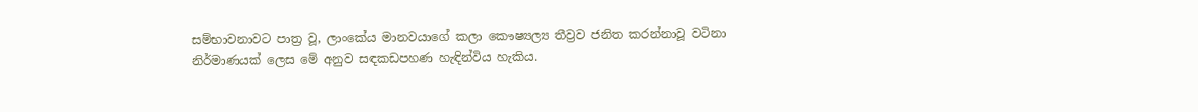සම්භාවනාවට පාත්‍ර වූ, ලාංකේය මානවයාගේ කලා කෞෂ්‍යල්‍ය තීව්‍රව ජනිත කරන්නාවූ වටිනා නිර්මාණයක් ලෙස මේ අනුව සඳකඩපහණ හැඳින්විය හැකිය.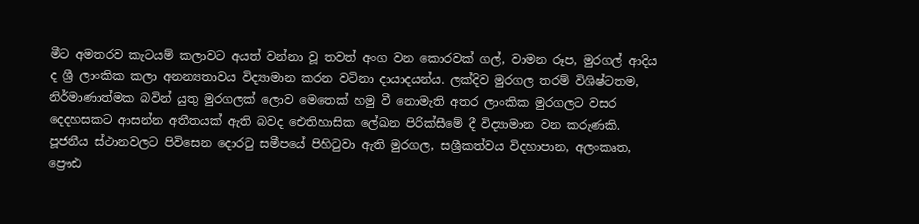මීට අමතරව කැටයම් කලාවට අයත් වන්නා වූ තවත් අංග වන කොරවක් ගල්, වාමන රූප, මුරගල් ආදිය ද ශ්‍රී ලාංකික කලා අනන්‍යතාවය විද්‍යාමාන කරන වටිනා දායාදයන්ය. ලක්දිව මුරගල තරම් විශිෂ්ටතම, නිර්මාණාත්මක බවින් යුතු මුරගලක් ලොව මෙතෙක් හමු වී නොමැති අතර ලාංකික මුරගලට වසර දෙදහසකට ආසන්න අතීතයක් ඇති බවද ඓතිහාසික ලේඛන පිරික්සීමේ දී විද්‍යාමාන වන කරුණකි. පූජනීය ස්ථානවලට පිවිසෙන දොරටු සමීපයේ පිහිටුවා ඇති මුරගල, සශ්‍රීකත්වය විදහාපාන, අලංකෘත, ප්‍රෞඪ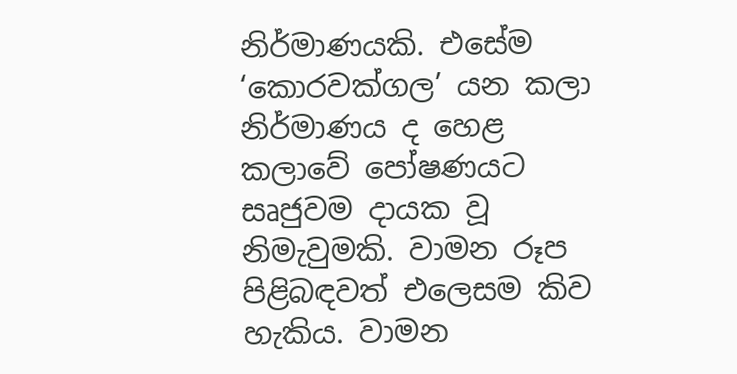නිර්මාණයකි. එසේම ‘කොරවක්ගල’ යන කලා නිර්මාණය ද හෙළ කලාවේ පෝෂණයට සෘජුවම දායක වූ නිමැවුමකි. වාමන රූප පිළිබඳවත් එලෙසම කිව හැකිය. වාමන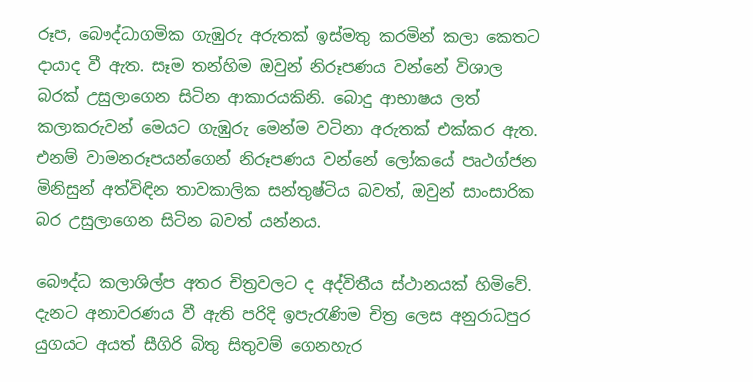රූප, බෞද්ධාගමික ගැඹුරු අරුතක් ඉස්මතු කරමින් කලා කෙතට දායාද වී ඇත. සෑම තන්හිම ඔවුන් නිරූපණය වන්නේ විශාල බරක් උසුලාගෙන සිටින ආකාරයකිනි. බොදු ආභාෂය ලත් කලාකරුවන් මෙයට ගැඹුරු මෙන්ම වටිනා අරුතක් එක්කර ඇත. එනම් වාමනරූපයන්ගෙන් නිරූපණය වන්නේ ලෝකයේ පෘථග්ජන මිනිසුන් අත්විඳින තාවකාලික සන්තුෂ්ටිය බවත්, ඔවුන් සාංසාරික බර උසුලාගෙන සිටින බවත් යන්නය.

බෞද්ධ කලාශිල්ප අතර චිත්‍රවලට ද අද්විතීය ස්ථානයක් හිමිවේ. දැනට අනාවරණය වී ඇති පරිදි ඉපැරැණිම චිත්‍ර ලෙස අනුරාධපුර යුගයට අයත් සීගිරි බිතු සිතුවම් ගෙනහැර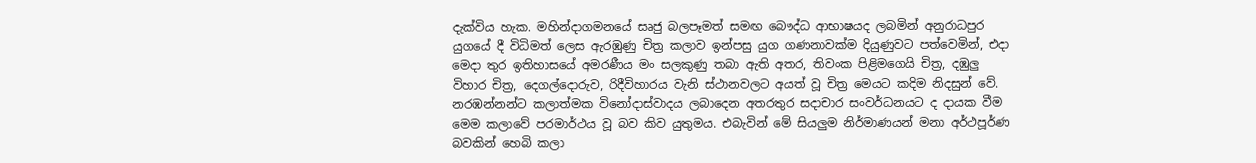දැක්විය හැක. මහින්දාගමනයේ සෘජු බලපෑමත් සමඟ බෞද්ධ ආභාෂයද ලබමින් අනුරාධපුර යුගයේ දී විධිමත් ලෙස ඇරඹුණු චිත්‍ර කලාව ඉන්පසු යුග ගණනාවක්ම දියුණුවට පත්වෙමින්, එදා මෙදා තුර ඉතිහාසයේ අමරණීය මං සලකුණු තබා ඇති අතර, තිවංක පිළිමගෙයි චිත්‍ර, දඹුලු විහාර චිත්‍ර, දෙගල්දොරුව, රිදීවිහාරය වැනි ස්ථානවලට අයත් වූ චිත්‍ර මෙයට කදිම නිදසුන් වේ. නරඹන්නන්ට කලාත්මක විනෝදාස්වාදය ලබාදෙන අතරතුර සදාචාර සංවර්ධනයට ද දායක වීම මෙම කලාවේ පරමාර්ථය වූ බව කිව යුතුමය. එබැවින් මේ සියලුම නිර්මාණයන් මනා අර්ථපූර්ණ බවකින් හෙබි කලා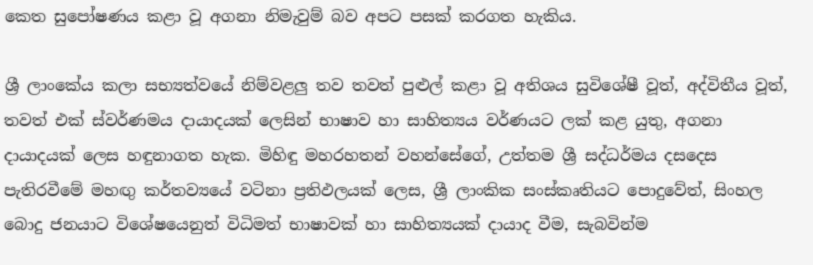කෙත සුපෝෂණය කළා වූ අගනා නිමැවුම් බව අපට පසක් කරගත හැකිය.

ශ්‍රී ලාංකේය කලා සභ්‍යත්වයේ නිම්වළලු තව තවත් පුළුල් කළා වූ අතිශය සුවිශේෂී වූත්, අද්විතීය වූත්, තවත් එක් ස්වර්ණමය දායාදයක් ලෙසින් භාෂාව හා සාහිත්‍යය වර්ණයට ලක් කළ යුතු, අගනා දායාදයක් ලෙස හඳුනාගත හැක. මිහිඳු මහරහතන් වහන්සේගේ, උත්තම ශ්‍රී සද්ධර්මය දසදෙස පැතිරවීමේ මහඟු කර්තව්‍යයේ වටිනා ප්‍රතිඵලයක් ලෙස, ශ්‍රී ලාංකික සංස්කෘතියට පොදුවේත්, සිංහල බොදු ජනයාට විශේෂයෙනුත් විධිමත් භාෂාවක් හා සාහිත්‍යයක් දායාද වීම, සැබවින්ම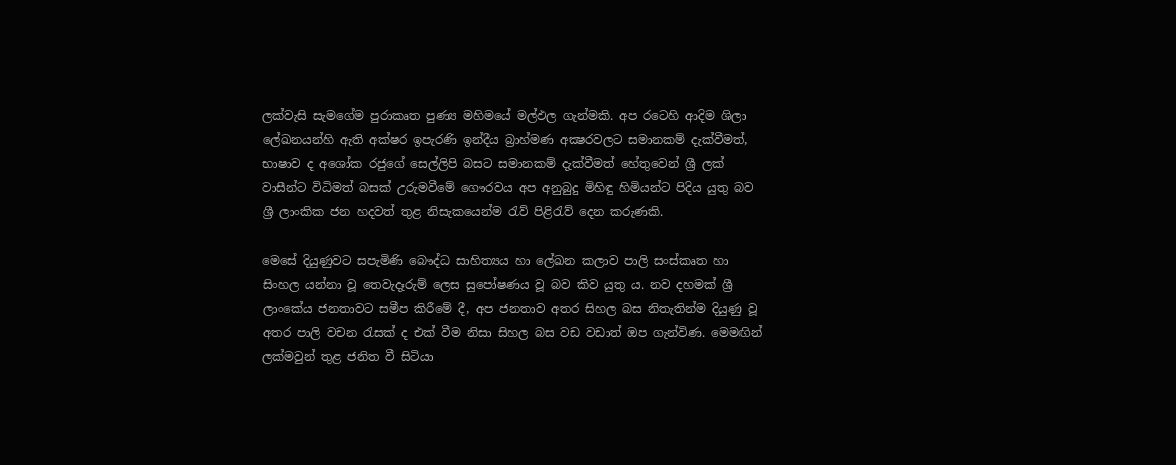ලක්වැසි සැමගේම පුරාකෘත පුණ්‍ය මහිමයේ මල්ඵල ගැන්මකි. අප රටෙහි ආදිම ශිලා ලේඛනයන්හි ඇති අක්ෂර ඉපැරණි ඉන්දීය බ්‍රාහ්මණ අක්‍ෂරවලට සමානකම් දැක්වීමත්, භාෂාව ද අශෝක රජුගේ සෙල්ලිපි බසට සමානකම් දැක්වීමත් හේතුවෙන් ශ්‍රී ලක් වාසීන්ට විධිමත් බසක් උරුමවීමේ ගෞරවය අප අනුබුදු මිහිඳු හිමියන්ට පිදිය යුතු බව ශ්‍රී ලාංකික ජන හදවත් තුළ නිසැකයෙන්ම රැව් පිළිරැව් දෙන කරුණකි.

මෙසේ දියුණුවට සපැමිණි බෞද්ධ සාහිත්‍යය හා ලේඛන කලාව පාලි සංස්කෘත හා සිංහල යන්නා වූ තෙවැදෑරුම් ලෙස සුපෝෂණය වූ බව කිව යුතු ය. නව දහමක් ශ්‍රී ලාංකේය ජනතාවට සමීප කිරීමේ දී, අප ජනතාව අතර සිහල බස නිතැතින්ම දියුණු වූ අතර පාලි වචන රැසක් ද එක් වීම නිසා සිහල බස වඩ වඩාත් ඔප ගැන්විණ. මෙමඟින් ලක්මවුන් තුළ ජනිත වී සිටියා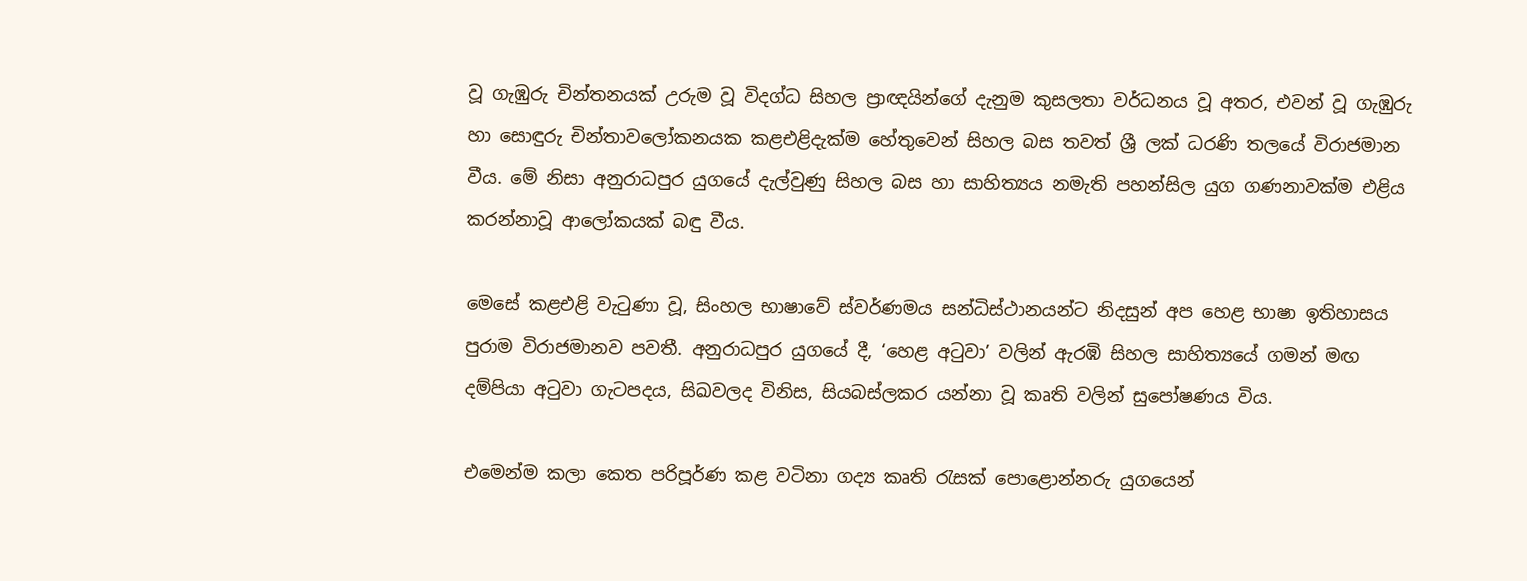වූ ගැඹුරු චින්තනයක් උරුම වූ විදග්ධ සිහල ප්‍රාඥයින්ගේ දැනුම කුසලතා වර්ධනය වූ අතර, එවන් වූ ගැඹුරු හා සොඳුරු චින්තාවලෝකනයක කළඑළිදැක්ම හේතුවෙන් සිහල බස තවත් ශ්‍රී ලක් ධරණි තලයේ විරාජමාන වීය. මේ නිසා අනුරාධපුර යුගයේ දැල්වුණු සිහල බස හා සාහිත්‍යය නමැති පහන්සිල යුග ගණනාවක්ම එළිය කරන්නාවූ ආලෝකයක් බඳු වීය.

මෙසේ කළඑළි වැටුණා වූ, සිංහල භාෂාවේ ස්වර්ණමය සන්ධිස්ථානයන්ට නිදසුන් අප හෙළ භාෂා ඉතිහාසය පුරාම විරාජමානව පවතී. අනුරාධපුර යුගයේ දී, ‘හෙළ අටුවා’ වලින් ඇරඹි සිහල සාහිත්‍යයේ ගමන් මඟ දම්පියා අටුවා ගැටපදය, සිඛවලද විනිස, සියබස්ලකර යන්නා වූ කෘති වලින් සුපෝෂණය විය.

එමෙන්ම කලා කෙත පරිපූර්ණ කළ වටිනා ගද්‍ය කෘති රැසක් පොළොන්නරු යුගයෙන්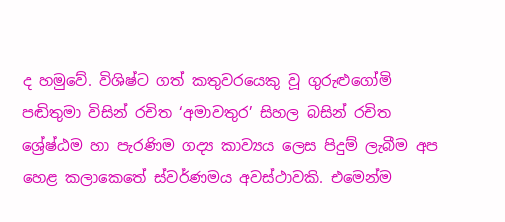ද හමුවේ. විශිෂ්ට ගත් කතුවරයෙකු වූ ගුරුළුගෝමි පඬිතුමා විසින් රචිත ‘අමාවතුර’ සිහල බසින් රචිත ශ්‍රේෂ්ඨම හා පැරණිම ගද්‍ය කාව්‍යය ලෙස පිදුම් ලැබීම අප හෙළ කලාකෙතේ ස්වර්ණමය අවස්ථාවකි. එමෙන්ම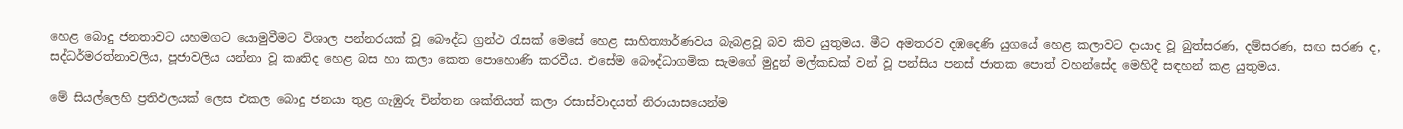හෙළ බොදු ජනතාවට යහමගට යොමුවීමට විශාල පන්නරයක් වූ බෞද්ධ ග්‍රන්ථ රැසක් මෙසේ හෙළ සාහිත්‍යාර්ණවය බැබළවූ බව කිව යුතුමය. මීට අමතරව දඹදෙණි යුගයේ හෙළ කලාවට දායාද වූ බුත්සරණ, දම්සරණ, සඟ සරණ ද, සද්ධර්මරත්නාවලිය, පූජාවලිය යන්නා වූ කෘතිද හෙළ බස හා කලා කෙත පොහොණි කරවීය. එසේම බෞද්ධාගමික සැමගේ මුදුන් මල්කඩක් වන් වූ පන්සිය පනස් ජාතක පොත් වහන්සේද මෙහිදී සඳහන් කළ යුතුමය.

මේ සියල්ලෙහි ප්‍රතිඵලයක් ලෙස එකල බොදු ජනයා තුළ ගැඹුරු චින්තන ශක්තියත් කලා රසාස්වාදයත් නිරායාසයෙන්ම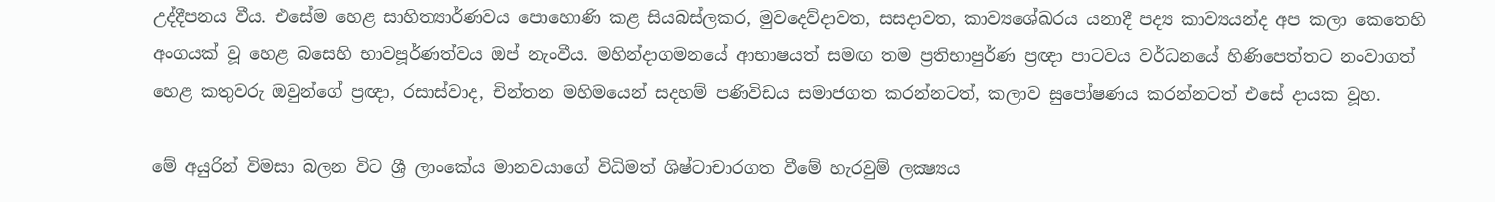උද්දීපනය වීය. එසේම හෙළ සාහිත්‍යාර්ණවය පොහොණි කළ සියබස්ලකර, මුවදෙව්දාවත, සසදාවත, කාව්‍යශේඛරය යනාදී පද්‍ය කාව්‍යයන්ද අප කලා කෙතෙහි අංගයක් වූ හෙළ බසෙහි භාවපූර්ණත්වය ඔප් නැංවීය. මහින්දාගමනයේ ආභාෂයත් සමඟ තම ප්‍රතිභාපුර්ණ ප්‍රඥා පාටවය වර්ධනයේ හිණිපෙත්තට නංවාගත් හෙළ කතුවරු ඔවුන්ගේ ප්‍රඥා, රසාස්වාද, චින්තන මහිමයෙන් සදහම් පණිවිඩය සමාජගත කරන්නටත්, කලාව සුපෝෂණය කරන්නටත් එසේ දායක වූහ.

මේ අයුරින් විමසා බලන විට ශ්‍රී ලාංකේය මානවයාගේ විධිමත් ශිෂ්ටාචාරගත වීමේ හැරවුම් ලක්‍ෂ්‍යය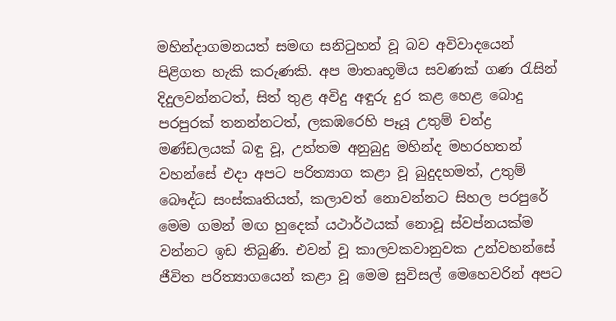මහින්දාගමනයත් සමඟ සනිටුහන් වූ බව අවිවාදයෙන් පිළිගත හැකි කරුණකි. අප මාතෘභූමිය සවණක් ගණ රැසින් දිදුලවන්නටත්, සිත් තුළ අවිදු අඳුරු දුර කළ හෙළ බොදු පරපුරක් තනන්නටත්, ලකඹරෙහි පෑයූ උතුම් චන්ද්‍ර මණ්ඩලයක් බඳු වූ, උත්තම අනුබුදු මහින්ද මහරහතන් වහන්සේ එදා අපට පරිත්‍යාග කළා වූ බුදුදහමත්, උතුම් බෞද්ධ සංස්කෘතියත්, කලාවත් නොවන්නට සිහල පරපුරේ මෙම ගමන් මඟ හුදෙක් යථාර්ථයක් නොවූ ස්වප්නයක්ම වන්නට ඉඩ තිබුණි. එවන් වූ කාලවකවානුවක උන්වහන්සේ ජීවිත පරිත්‍යාගයෙන් කළා වූ මෙම සුවිසල් මෙහෙවරින් අපට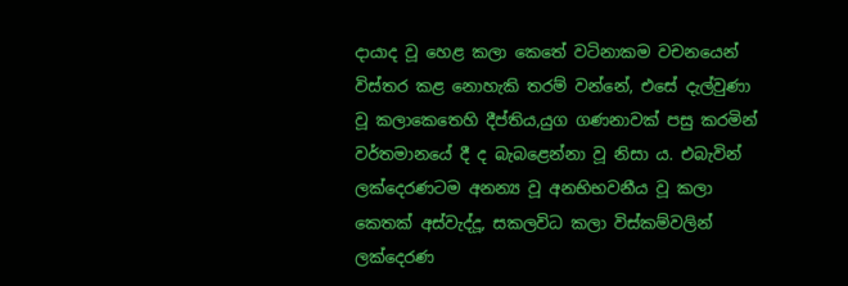දායාද වූ හෙළ කලා කෙතේ වටිනාකම වචනයෙන් විස්තර කළ නොහැකි තරම් වන්නේ, එසේ දැල්වුණා වූ කලාකෙතෙහි දීප්තිය,යුග ගණනාවක් පසු කරමින් වර්තමානයේ දී ද බැබළෙන්නා වූ නිසා ය. එබැවින් ලක්දෙරණටම අනන්‍ය වූ අනභිභවනීය වූ කලා කෙතක් අස්වැද්දූ, සකලවිධ කලා විස්කම්වලින් ලක්දෙරණ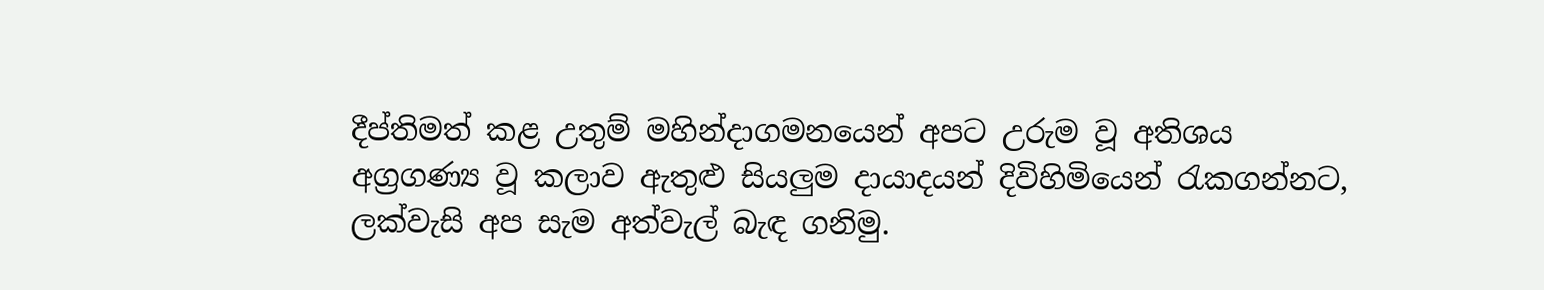දීප්තිමත් කළ උතුම් මහින්දාගමනයෙන් අපට උරුම වූ අතිශය අග්‍රගණ්‍ය වූ කලාව ඇතුළු සියලුම දායාදයන් දිවිහිමියෙන් රැකගන්නට, ලක්වැසි අප සැම අත්වැල් බැඳ ගනිමු.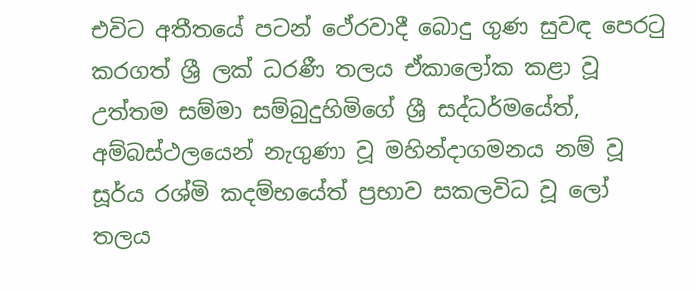එවිට අතීතයේ පටන් ථේරවාදී බොදු ගුණ සුවඳ පෙරටු කරගත් ශ්‍රී ලක් ධරණී තලය ඒකාලෝක කළා වූ උත්තම සම්මා සම්බුදුහිමිගේ ශ්‍රී සද්ධර්මයේත්, අම්බස්ථලයෙන් නැගුණා වූ මහින්දාගමනය නම් වූ සූර්ය රශ්මි කදම්භයේත් ප්‍රභාව සකලවිධ වූ ලෝ තලය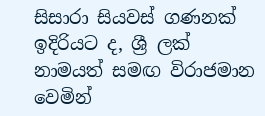සිසාරා සියවස් ගණනක් ඉදිරියට ද, ශ්‍රී ලක් නාමයත් සමඟ විරාජමාන වෙමින්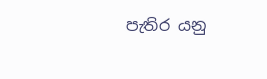පැතිර යනු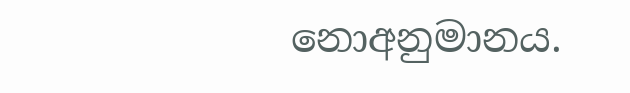නොඅනුමානය.